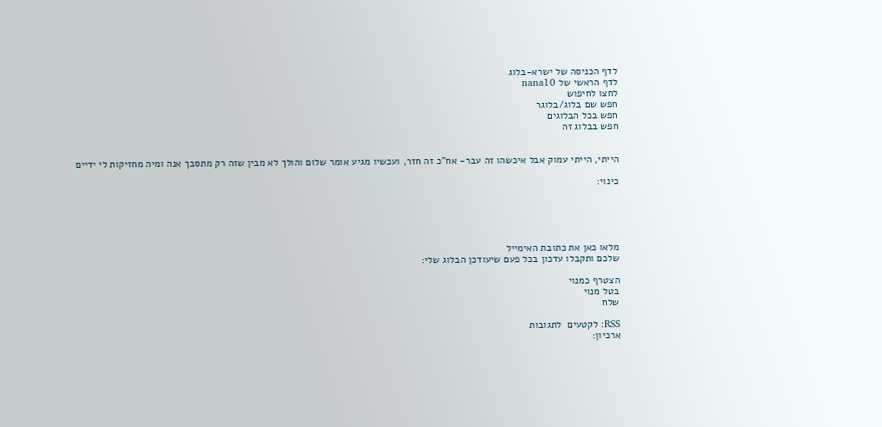לדף הכניסה של ישרא-בלוג
לדף הראשי של nana10
לחצו לחיפוש
חפש שם בלוג/בלוגר
חפש בכל הבלוגים
חפש בבלוג זה


הייתי, הייתי עמוק אבל איכשהו זה עבר- אח"כ זה חזר, ועכשיו מגיע אומר שלום והולך לא מבין שזה רק מתסבך אנה ומיה מחזיקות לי ידיים

כינוי:





מלאו כאן את כתובת האימייל
שלכם ותקבלו עדכון בכל פעם שיעודכן הבלוג שלי:

הצטרף כמנוי
בטל מנוי
שלח

RSS: לקטעים  לתגובות
ארכיון: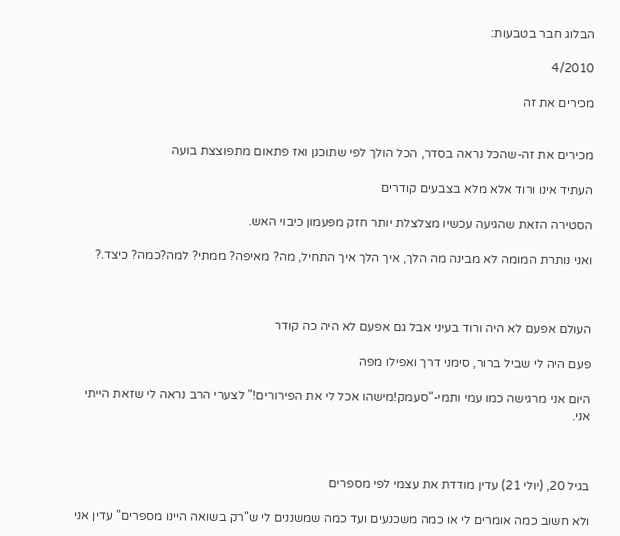הבלוג חבר בטבעות:

4/2010

מכירים את זה


מכירים את זה-שהכל נראה בסדר, הכל הולך לפי שתוכנן ואז פתאום מתפוצצת בועה

העתיד אינו ורוד אלא מלא בצבעים קודרים

הסטירה הזאת שהגיעה עכשיו מצלצלת יותר חזק מפעמון כיבוי האש.

ואני נותרת המומה לא מבינה מה הלך, איך הלך איך התחיל, מה? מאיפה? ממתי? למה?כמה? כיצד.?



העולם אפעם לא היה ורוד בעיני אבל גם אפעם לא היה כה קודר

פעם היה לי שביל ברור, סימני דרך ואפילו מפה

היום אני מרגישה כמו עמי ותמי-"סעמק!מישהו אכל לי את הפירורים!" לצערי הרב נראה לי שזאת הייתי אני.



בגיל 20, (יולי 21) עדין מודדת את עצמי לפי מספרים

ולא חשוב כמה אומרים לי או כמה משכנעים ועד כמה שמשננים לי ש"רק בשואה היינו מספרים" עדין אני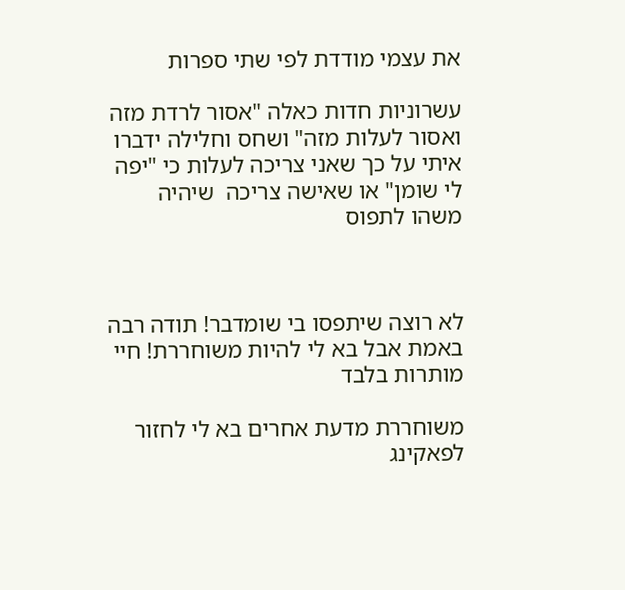את עצמי מודדת לפי שתי ספרות

עשרוניות חדות כאלה "אסור לרדת מזה ואסור לעלות מזה" ושחס וחלילה ידברו איתי על כך שאני צריכה לעלות כי "יפה לי שומן" או שאישה צריכה  שיהיה משהו לתפוס



לא רוצה שיתפסו בי שומדבר! תודה רבה באמת אבל בא לי להיות משוחררת! חיי מותרות בלבד

משוחררת מדעת אחרים בא לי לחזור לפאקינג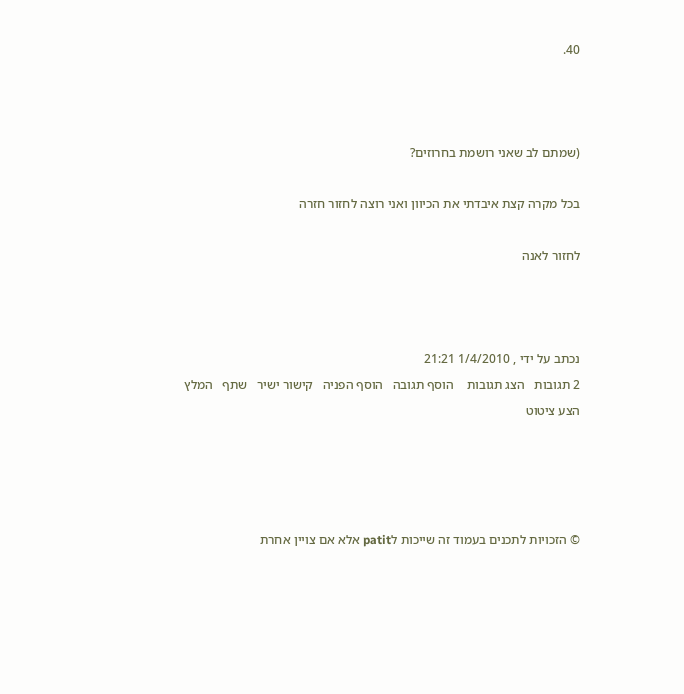40.



(שמתם לב שאני רושמת בחרוזים?

בכל מקרה קצת איבדתי את הכיוון ואני רוצה לחזור חזרה

לחזור לאנה



נכתב על ידי , 1/4/2010 21:21
2 תגובות   הצג תגובות    הוסף תגובה   הוסף הפניה   קישור ישיר   שתף   המלץ   הצע ציטוט




© הזכויות לתכנים בעמוד זה שייכות לpatit אלא אם צויין אחרת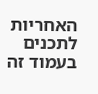האחריות לתכנים בעמוד זה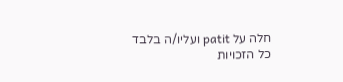חלה על patit ועליו/ה בלבד
כל הזכויות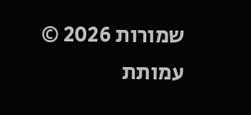שמורות 2026 © עמותת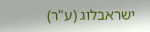ישראבלוג (ע"ר)